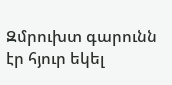Զմրուխտ գարունն էր հյուր եկել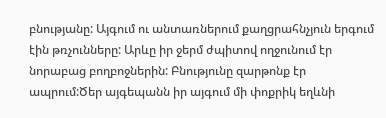բնությանը: Այգում ու անտառներում քաղցրահնչյուն երգում էին թռչունները: Արևը իր ջերմ ժպիտով ողջունում էր նորաբաց բողբոջներին: Բնությունը զարթոնք էր ապրում:Ծեր այգեպանն իր այգում մի փոքրիկ եղևնի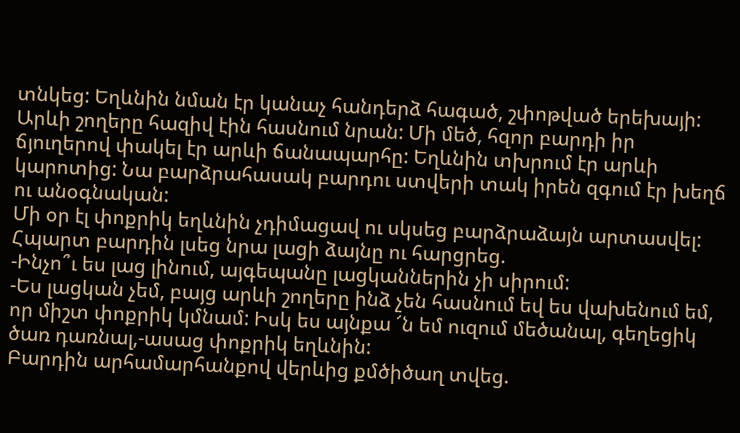տնկեց: Եղևնին նման էր կանաչ հանդերձ հագած, շփոթված երեխայի: Արևի շողերը հազիվ էին հասնում նրան: Մի մեծ, հզոր բարդի իր ճյուղերով փակել էր արևի ճանապարհը: Եղևնին տխրում էր արևի կարոտից: Նա բարձրահասակ բարդու ստվերի տակ իրեն զգում էր խեղճ ու անօգնական:
Մի օր էլ փոքրիկ եղևնին չդիմացավ ու սկսեց բարձրաձայն արտասվել: Հպարտ բարդին լսեց նրա լացի ձայնը ու հարցրեց.
-Ինչո՞ւ ես լաց լինում, այգեպանը լացկաններին չի սիրում:
-Ես լացկան չեմ, բայց արևի շողերը ինձ չեն հասնում եվ ես վախենում եմ, որ միշտ փոքրիկ կմնամ: Իսկ ես այնքա ՜ն եմ ուզում մեծանալ, գեղեցիկ ծառ դառնալ,-ասաց փոքրիկ եղևնին:
Բարդին արհամարհանքով վերևից քմծիծաղ տվեց.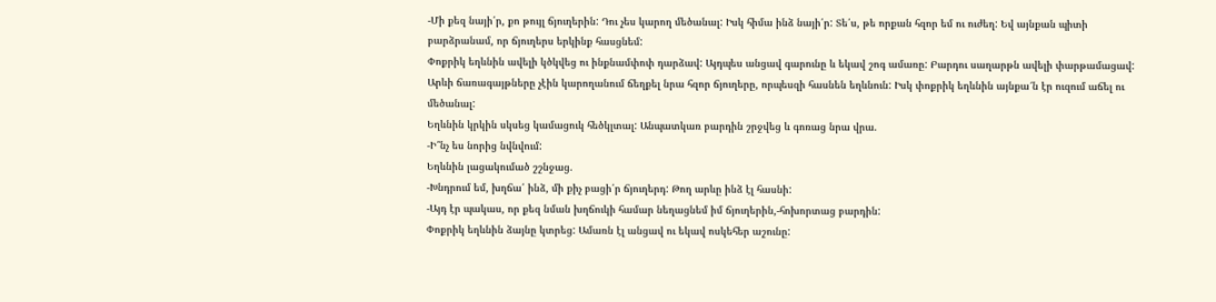-Մի քեզ նայի՛ր, քո թույլ ճյուղերին: Դու չես կարող մեծանալ: Իսկ հիմա ինձ նայի՛ր: Տե՛ս, թե որքան հզոր եմ ու ուժեղ: Եվ այնքան պիտի բարձրանամ, որ ճյուղերս երկինք հասցնեմ:
Փոքրիկ եղևնին ավելի կծկվեց ու ինքնամփոփ դարձավ: Այդպես անցավ գարունը և եկավ շոգ ամառը: Բարդու սաղարթն ավելի փարթամացավ: Արևի ճառագայթները չէին կարողանում ճեղքել նրա հզոր ճյուղերը, որպեսզի հասնեն եղևնուն: Իսկ փոքրիկ եղևնին այնքա՜ն էր ուզում աճել ու մեծանալ:
Եղևնին կրկին սկսեց կամացուկ հեծկլտալ: Անպատկառ բարդին շրջվեց և գոռաց նրա վրա.
-Ի՞նչ ես նորից նվնվում:
Եղևնին լացակումած շշնջաց.
-Խնդրում եմ, խղճա՛ ինձ, մի քիչ բացի՛ր ճյուղերդ: Թող արևը ինձ էլ հասնի:
-Այդ էր պակաս, որ քեզ նման խղճուկի համար նեղացնեմ իմ ճյուղերին,-հոխորտաց բարդին:
Փոքրիկ եղևնին ձայնը կտրեց: Ամառն էլ անցավ ու եկավ ոսկեհեր աշունը: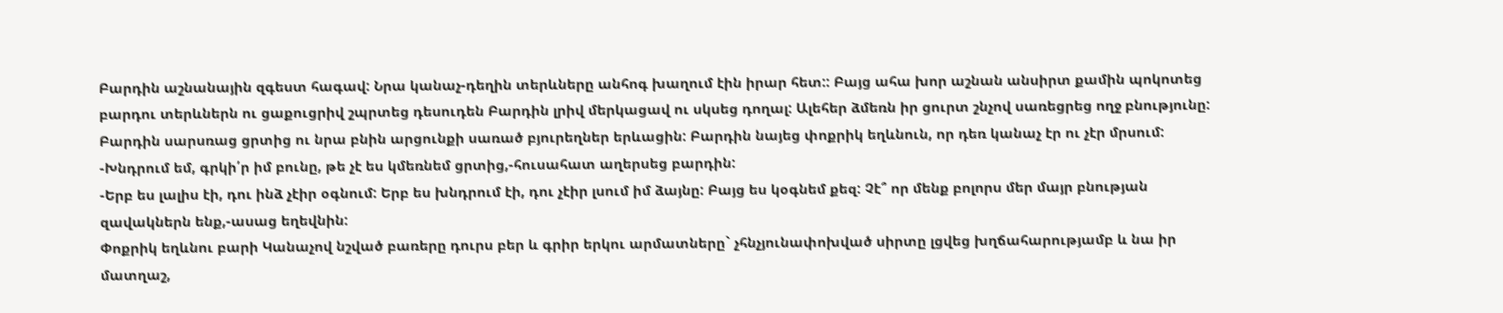Բարդին աշնանային զգեստ հագավ: Նրա կանաչ-դեղին տերևները անհոգ խաղում էին իրար հետ:: Բայց ահա խոր աշնան անսիրտ քամին պոկոտեց բարդու տերևներն ու ցաքուցրիվ շպրտեց դեսուդեն Բարդին լրիվ մերկացավ ու սկսեց դողալ: Ալեհեր ձմեռն իր ցուրտ շնչով սառեցրեց ողջ բնությունը: Բարդին սարսռաց ցրտից ու նրա բնին արցունքի սառած բյուրեղներ երևացին: Բարդին նայեց փոքրիկ եղևնուն, որ դեռ կանաչ էր ու չէր մրսում:
-Խնդրում եմ, գրկի՛ր իմ բունը, թե չէ ես կմեռնեմ ցրտից,-հուսահատ աղերսեց բարդին:
-Երբ ես լալիս էի, դու ինձ չէիր օգնում: Երբ ես խնդրում էի, դու չէիր լսում իմ ձայնը: Բայց ես կօգնեմ քեզ: Չէ՞ որ մենք բոլորս մեր մայր բնության զավակներն ենք,-ասաց եղեվնին:
Փոքրիկ եղևնու բարի Կանաչով նշված բառերը դուրս բեր և գրիր երկու արմատները` չհնչյունափոխված սիրտը լցվեց խղճահարությամբ և նա իր մատղաշ,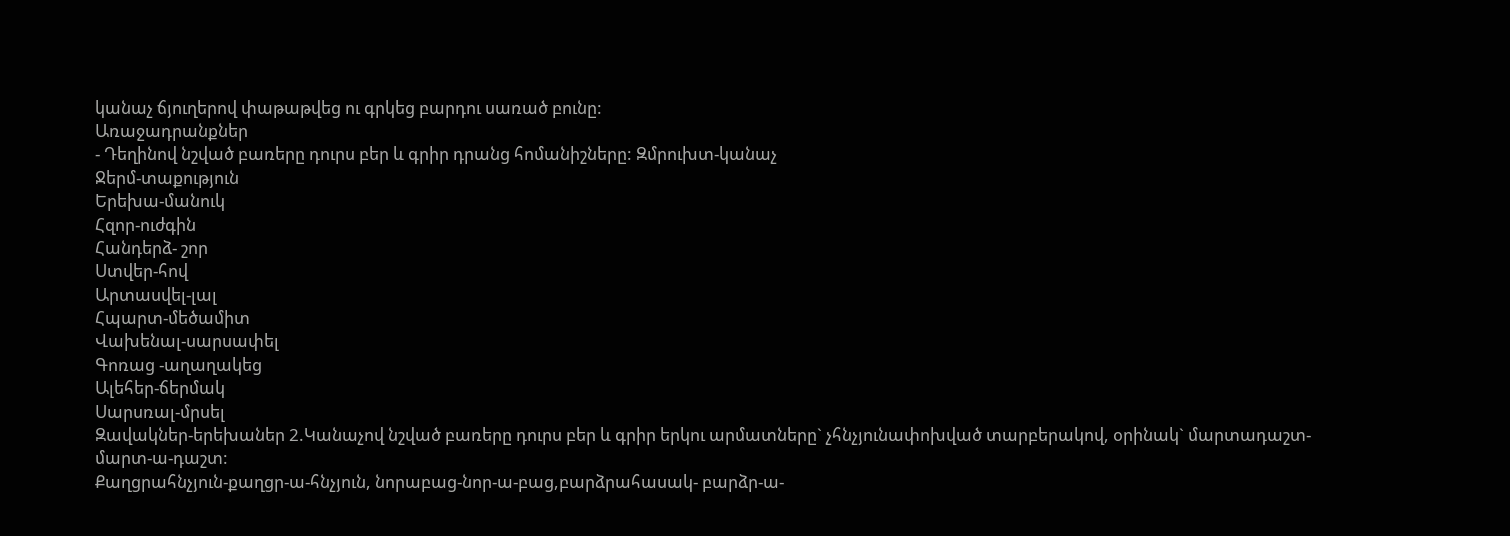կանաչ ճյուղերով փաթաթվեց ու գրկեց բարդու սառած բունը:
Առաջադրանքներ
- Դեղինով նշված բառերը դուրս բեր և գրիր դրանց հոմանիշները: Զմրուխտ-կանաչ
Ջերմ-տաքություն
Երեխա-մանուկ
Հզոր-ուժգին
Հանդերձ- շոր
Ստվեր-հով
Արտասվել-լալ
Հպարտ-մեծամիտ
Վախենալ-սարսափել
Գոռաց -աղաղակեց
Ալեհեր-ճերմակ
Սարսռալ-մրսել
Զավակներ-երեխաներ 2.Կանաչով նշված բառերը դուրս բեր և գրիր երկու արմատները` չհնչյունափոխված տարբերակով, օրինակ` մարտադաշտ- մարտ-ա-դաշտ:
Քաղցրահնչյուն-քաղցր-ա-հնչյուն, նորաբաց-նոր-ա-բաց,բարձրահասակ- բարձր-ա-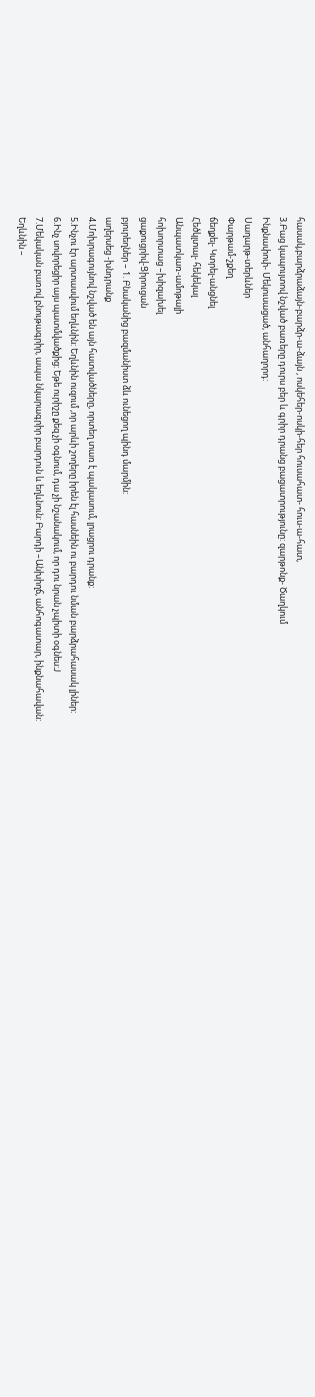հասակ,բարձրաձայն-բարձր-ա-ձայն , ոսկեհեր-ոսկի-հեր հուսահատ- հուս-ա-հատ,
3.Բաց կապույտով նշված բառերը դուրս բեր և գրիր դրանց բացատրությունը: զարթոնք- Ծաղկում
Ինքնափոփ- Մեկուսացած, անհաղորդ:
Սաղարթ-տերևներ
Փարթամ-շքեղ
ճեղքել- Կտրել-անցնել
Հեծկլտալ- հեկեկալ
Անպատկառ-ամոթալի
հոխորտաց –խիզախել
ցաքուցրիվ-Ցիրուցան
բյուրեղներ – 1. Բնականից բազմանիստ ձև ունեցող պինդ մարմին:
աղերսեց -խնդրանք
4.Մոխրագույնով նշված են այն հատվածները, որտեղ տառ է պակասում, լրացրու դրանք:
5.Ինչու էր արտասվում եղևնին: Եղևնին ուզում ,որ արևի շողերը իրեն էլ հասնեին ու բարդու նման բարձրահասակ լիներ:
6.Ինչ սովորեցիր այս պատմվածքից: Եթե ուրիշը քեզ չի օգնում, դա չի նշանակում, որ դու նրան չպիտի օգնես:J
7.Մեկական բառով բնութագրիր, ապա նկարագրիր բարդուն և եղևնուն: Բարդի –Անխիղճ, անհոգատար, ինքնահավան:
Եղևնին –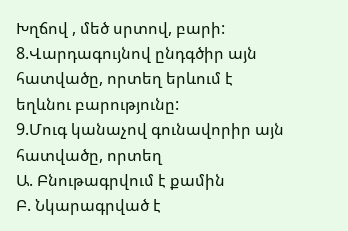Խղճով , մեծ սրտով, բարի:
8.Վարդագույնով ընդգծիր այն հատվածը, որտեղ երևում է եղևնու բարությունը:
9.Մուգ կանաչով գունավորիր այն հատվածը, որտեղ
Ա. Բնութագրվում է քամին
Բ. Նկարագրված է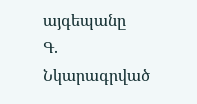այգեպանը
Գ. Նկարագրված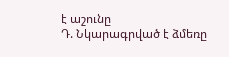է աշունը
Դ. Նկարագրված է ձմեռը